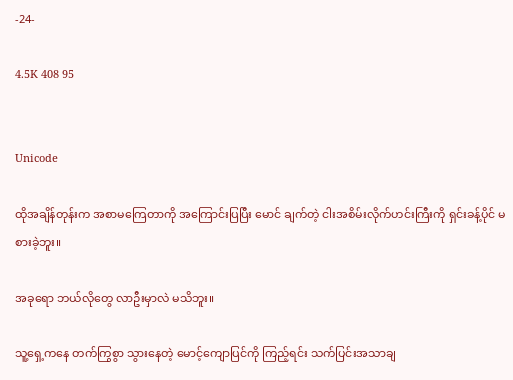-24-

4.5K 408 95


Unicode

ထိုအချိန်တုန်းက အစာမကြေတာကို အကြောင်းပြပြီး မောင် ချက်တဲ့ ငါးအစိမ်းလိုက်ဟင်းကြီးကို ရှင်းခန့်ပိုင် မစားခဲ့ဘူး။

အခုရော ဘယ်လိုတွေ လာဦးမှာလဲ မသိဘူး။

သူ့ရှေ့ကနေ တက်ကြွစွာ သွားနေတဲ့ မောင့်ကျောပြင်ကို ကြည့်ရင်း သက်ပြင်းအသာချ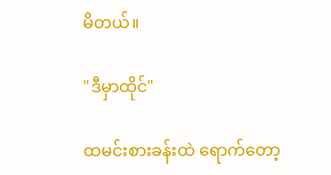မိတယ်။

"ဒီမှာထိုင်"

ထမင်းစားခန်းထဲ ရောက်တော့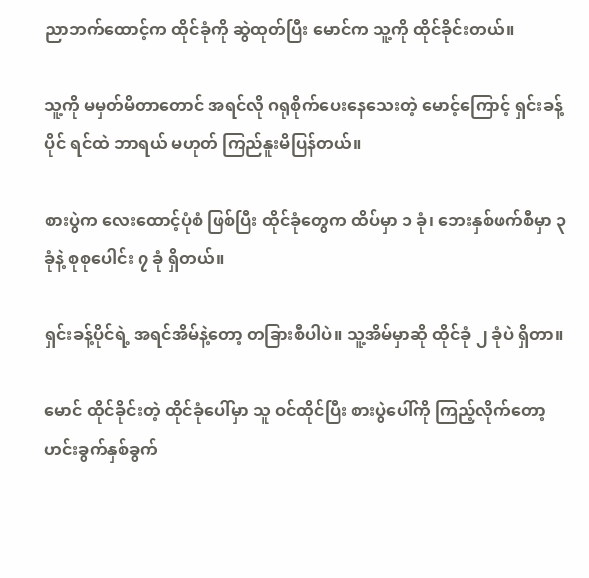ညာဘက်ထောင့်က ထိုင်ခုံကို ဆွဲထုတ်ပြီး မောင်က သူ့ကို ထိုင်ခိုင်းတယ်။

သူ့ကို မမှတ်မိတာတောင် အရင်လို ဂရုစိုက်ပေးနေသေးတဲ့ မောင့်ကြောင့် ရှင်းခန့်ပိုင် ရင်ထဲ ဘာရယ် မဟုတ် ကြည်နူးမိပြန်တယ်။

စားပွဲက လေးထောင့်ပုံစံ ဖြစ်ပြီး ထိုင်ခုံတွေက ထိပ်မှာ ၁ ခုံ၊ ဘေးနှစ်ဖက်စီမှာ ၃ ခုံနဲ့ စုစုပေါင်း ၇ ခုံ ရှိတယ်။

ရှင်းခန့်ပိုင်ရဲ့ အရင်အိမ်နဲ့တော့ တခြားစီပါပဲ။ သူ့အိမ်မှာဆို ထိုင်ခုံ ၂ ခုံပဲ ရှိတာ။

မောင် ထိုင်ခိုင်းတဲ့ ထိုင်ခုံပေါ်မှာ သူ ဝင်ထိုင်ပြီး စားပွဲပေါ်ကို ကြည့်လိုက်တော့ ဟင်းခွက်နှစ်ခွက်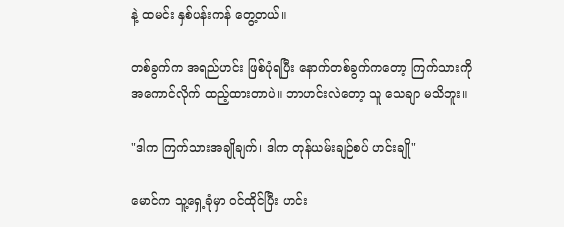နဲ့ ထမင်း နှစ်ပန်းကန် တွေ့တယ်။

တစ်ခွက်က အရည်ဟင်း ဖြစ်ပုံရပြီး နောက်တစ်ခွက်ကတော့ ကြက်သားကို အကောင်လိုက် ထည့်ထားတာပဲ။ ဘာဟင်းလဲတော့ သူ သေချာ မသိဘူး။

"ဒါက ကြက်သားအချိုချက်၊ ဒါက တုန်ယမ်းချဉ်စပ် ဟင်းချို"

မောင်က သူ့ရှေ့ခုံမှာ ဝင်ထိုင်ပြီး ဟင်း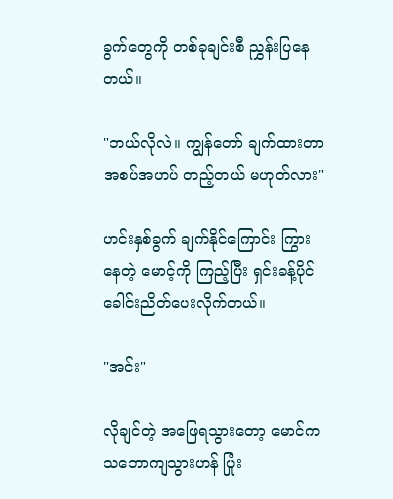ခွက်တွေကို တစ်ခုချင်းစီ ညွှန်းပြနေတယ်။

"ဘယ်လိုလဲ။ ကျွန်တော် ချက်ထားတာ အစပ်အဟပ် တည့်တယ် မဟုတ်လား"

ဟင်းနှစ်ခွက် ချက်နိုင်ကြောင်း ကြွားနေတဲ့ မောင့်ကို ကြည့်ပြီး ရှင်းခန့်ပိုင် ခေါင်းညိတ်ပေးလိုက်တယ်။

"အင်း"

လိုချင်တဲ့ အဖြေရသွားတော့ မောင်က သဘောကျသွားဟန် ပြုံး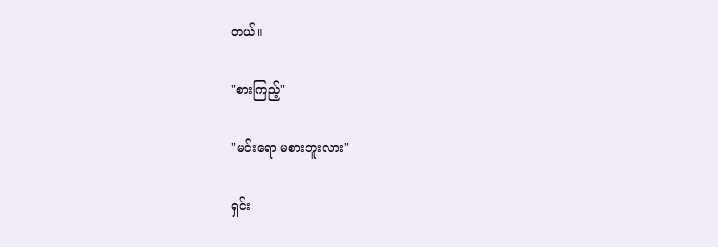တယ်။

"စားကြည့်"

"မင်းရော မစားဘူးလား"

ရှင်း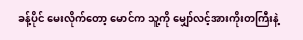ခန့်ပိုင် မေးလိုက်တော့ မောင်က သူ့ကို မျှော်လင့်အားကိုးတကြီးနဲ့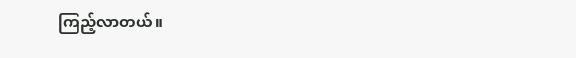ကြည့်လာတယ်။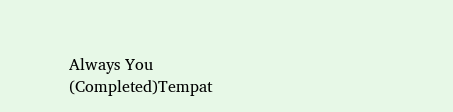Always You (Completed)Tempat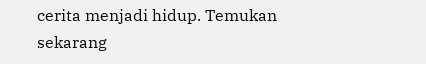cerita menjadi hidup. Temukan sekarang